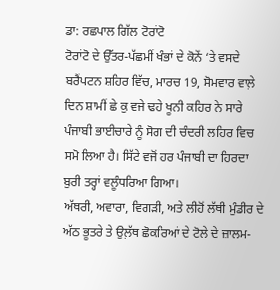ਡਾ: ਰਛਪਾਲ ਗਿੱਲ ਟੋਰਾਂਟੋ
ਟੋਰਾਂਟੋ ਦੇ ਉੱਤਰ-ਪੱਛਮੀਂ ਖੰਭਾਂ ਦੇ ਕੋਨੇਂ ‘ਤੇ ਵਸਦੇ ਬਰੈਂਪਟਨ ਸ਼ਹਿਰ ਵਿੱਚ, ਮਾਰਚ 19, ਸੋਮਵਾਰ ਵਾਲ਼ੇ ਦਿਨ ਸ਼ਾਮੀਂ ਛੇ ਕੁ ਵਜੇ ਢਹੇ ਖੂਨੀ ਕਹਿਰ ਨੇ ਸਾਰੇ ਪੰਜਾਬੀ ਭਾਈਚਾਰੇ ਨੂੰ ਸੋਗ ਦੀ ਚੰਦਰੀ ਲਹਿਰ ਵਿਚ ਸਮੋ ਲਿਆ ਹੈ। ਸਿੱਟੇ ਵਜੋਂ ਹਰ ਪੰਜਾਬੀ ਦਾ ਹਿਰਦਾ ਬੁਰੀ ਤਰ੍ਹਾਂ ਵਲੂੰਧਰਿਆ ਗਿਆ।
ਅੱਥਰੀ, ਅਵਾਰਾ, ਵਿਗੜੀ, ਅਤੇ ਲੀਹੋਂ ਲੱਥੀ ਮੁੰਡੀਰ ਦੇ ਅੱਠ ਭੂਤਰੇ ਤੇ ਉਲ਼ੱਥ ਛੋਕਰਿਆਂ ਦੇ ਟੋਲੇ ਦੇ ਜ਼ਾਲਮ-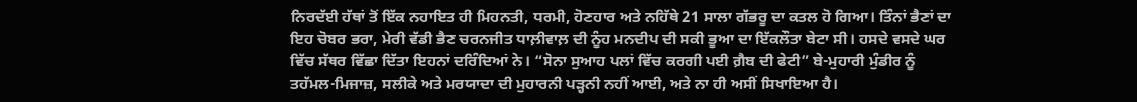ਨਿਰਦੱਈ ਹੱਥਾਂ ਤੋਂ ਇੱਕ ਨਹਾਇਤ ਹੀ ਮਿਹਨਤੀ, ਧਰਮੀ, ਹੋਣਹਾਰ ਅਤੇ ਨਹਿੱਥੇ 21 ਸਾਲਾ ਗੱਭਰੂ ਦਾ ਕਤਲ ਹੋ ਗਿਆ। ਤਿੰਨਾਂ ਭੈਣਾਂ ਦਾ ਇਹ ਚੋਬਰ ਭਰਾ, ਮੇਰੀ ਵੱਡੀ ਭੈਣ ਚਰਨਜੀਤ ਧਾਲ਼ੀਵਾਲ਼ ਦੀ ਨੂੰਹ ਮਨਦੀਪ ਦੀ ਸਕੀ ਭੂਆ ਦਾ ਇੱਕਲੌਤਾ ਬੇਟਾ ਸੀ। ਹਸਦੇ ਵਸਦੇ ਘਰ ਵਿੱਚ ਸੱਥਰ ਵਿੱਛਾ ਦਿੱਤਾ ਇਹਨਾਂ ਦਰਿੰਦਿਆਂ ਨੇ। “ਸੋਨਾ ਸੁਆਹ ਪਲਾਂ ਵਿੱਚ ਕਰਗੀ ਪਈ ਗ਼ੈਬ ਦੀ ਫੇਟੀ” ਬੇ-ਮੁਹਾਰੀ ਮੁੰਡੀਰ ਨੂੰ ਤਹੱਮਲ-ਮਿਜਾਜ਼, ਸਲੀਕੇ ਅਤੇ ਮਰਯਾਦਾ ਦੀ ਮੁਹਾਰਨੀ ਪੜ੍ਹਨੀ ਨਹੀਂ ਆਈ, ਅਤੇ ਨਾ ਹੀ ਅਸੀਂ ਸਿਖਾਇਆ ਹੈ।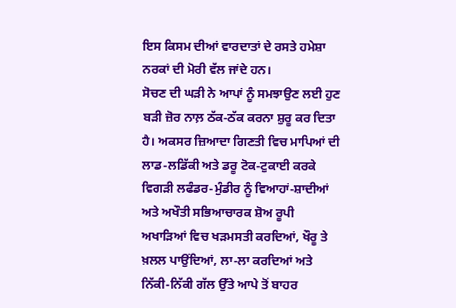ਇਸ ਕਿਸਮ ਦੀਆਂ ਵਾਰਦਾਤਾਂ ਦੇ ਰਸਤੇ ਹਮੇਸ਼ਾ ਨਰਕਾਂ ਦੀ ਮੋਰੀ ਵੱਲ ਜਾਂਦੇ ਹਨ।
ਸੋਚਣ ਦੀ ਘੜੀ ਨੇ ਆਪਾਂ ਨੂੰ ਸਮਝਾਉਣ ਲਈ ਹੁਣ ਬੜੀ ਜ਼ੋਰ ਨਾਲ਼ ਠੱਕ-ਠੱਕ ਕਰਨਾ ਸ਼ੁਰੂ ਕਰ ਦਿਤਾ ਹੈ। ਅਕਸਰ ਜ਼ਿਆਦਾ ਗਿਣਤੀ ਵਿਚ ਮਾਪਿਆਂ ਦੀ ਲਾਡ-ਲਡਿੱਕੀ ਅਤੇ ਡਰੂ ਟੋਕ-ਟੁਕਾਈ ਕਰਕੇ ਵਿਗੜੀ ਲਫੰਡਰ-ਮੁੰਡੀਰ ਨੂੰ ਵਿਆਹਾਂ-ਸ਼ਾਦੀਆਂ ਅਤੇ ਅਖੌਤੀ ਸਭਿਆਚਾਰਕ ਸ਼ੋਅ ਰੂਪੀ ਅਖਾੜਿਆਂ ਵਿਚ ਖੜਮਸਤੀ ਕਰਦਿਆਂ, ਖੌਰੂ ਤੇ ਖ਼ਲਲ ਪਾਉਂਦਿਆਂ, ਲਾ-ਲਾ ਕਰਦਿਆਂ ਅਤੇ ਨਿੱਕੀ-ਨਿੱਕੀ ਗੱਲ ਉੱਤੇ ਆਪੇ ਤੋਂ ਬਾਹਰ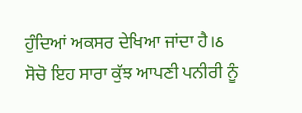ਹੁੰਦਿਆਂ ਅਕਸਰ ਦੇਖਿਆ ਜਾਂਦਾ ਹੈ।ઠ
ਸੋਚੋ ਇਹ ਸਾਰਾ ਕੁੱਝ ਆਪਣੀ ਪਨੀਰੀ ਨੂੰ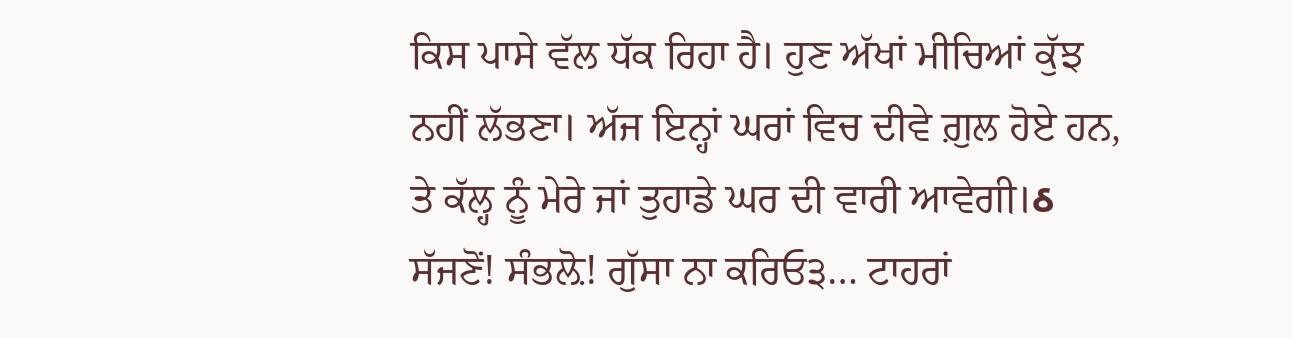ਕਿਸ ਪਾਸੇ ਵੱਲ ਧੱਕ ਰਿਹਾ ਹੈ। ਹੁਣ ਅੱਖਾਂ ਮੀਚਿਆਂ ਕੁੱਝ ਨਹੀਂ ਲੱਭਣਾ। ਅੱਜ ਇਨ੍ਹਾਂ ਘਰਾਂ ਵਿਚ ਦੀਵੇ ਗ਼ੁਲ ਹੋਏ ਹਨ, ਤੇ ਕੱਲ੍ਹ ਨੂੰ ਮੇਰੇ ਜਾਂ ਤੁਹਾਡੇ ਘਰ ਦੀ ਵਾਰੀ ਆਵੇਗੀ।ઠ
ਸੱਜਣੋਂ! ਸੰਭਲ਼ੋ! ਗੁੱਸਾ ਨਾ ਕਰਿਓ੩… ਟਾਹਰਾਂ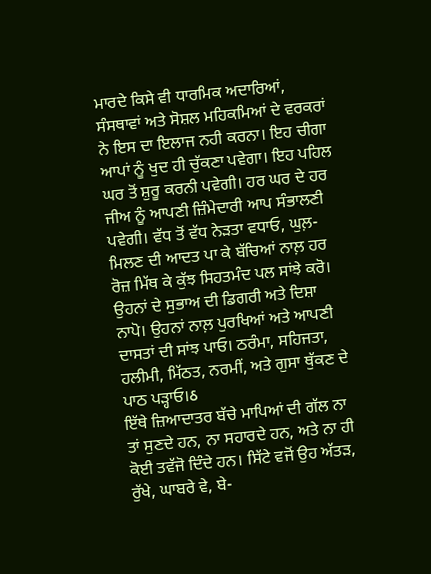ਮਾਰਦੇ ਕਿਸੇ ਵੀ ਧਾਰਮਿਕ ਅਦਾਰਿਆਂ, ਸੰਸਥਾਵਾਂ ਅਤੇ ਸੋਸ਼ਲ ਮਹਿਕਮਿਆਂ ਦੇ ਵਰਕਰਾਂ ਨੇ ਇਸ ਦਾ ਇਲਾਜ ਨਹੀ ਕਰਨਾ। ਇਹ ਚੀਗਾ ਆਪਾਂ ਨੂੰ ਖੁਦ ਹੀ ਚੁੱਕਣਾ ਪਵੇਗਾ। ਇਹ ਪਹਿਲ ਘਰ ਤੋਂ ਸ਼ੁਰੂ ਕਰਨੀ ਪਵੇਗੀ। ਹਰ ਘਰ ਦੇ ਹਰ ਜੀਅ ਨੂੰ ਆਪਣੀ ਜ਼ਿੰਮੇਦਾਰੀ ਆਪ ਸੰਭਾਲਣੀ ਪਵੇਗੀ। ਵੱਧ ਤੋਂ ਵੱਧ ਨੇੜਤਾ ਵਧਾਓ, ਘੁਲ਼-ਮਿਲਣ ਦੀ ਆਦਤ ਪਾ ਕੇ ਬੱਚਿਆਂ ਨਾਲ਼ ਹਰ ਰੋਜ਼ ਮਿੱਥ ਕੇ ਕੁੱਝ ਸਿਹਤਮੰਦ ਪਲ ਸਾਂਝੇ ਕਰੋ। ਉਹਨਾਂ ਦੇ ਸੁਭਾਅ ਦੀ ਡਿਗਰੀ ਅਤੇ ਦਿਸ਼ਾ ਨਾਪੋ। ਉਹਨਾਂ ਨਾਲ਼ ਪੁਰਖਿਆਂ ਅਤੇ ਆਪਣੀ ਦਾਸਤਾਂ ਦੀ ਸਾਂਝ ਪਾਓ। ਠਰੰਮਾ, ਸਹਿਜਤਾ, ਹਲੀਮੀ, ਮਿੱਠਤ, ਨਰਮੀਂ, ਅਤੇ ਗੁਸਾ ਥੁੱਕਣ ਦੇ ਪਾਠ ਪੜ੍ਹਾਓ।ઠ
ਇੱਥੇ ਜ਼ਿਆਦਾਤਰ ਬੱਚੇ ਮਾਪਿਆਂ ਦੀ ਗੱਲ ਨਾ ਤਾਂ ਸੁਣਦੇ ਹਨ, ਨਾ ਸਹਾਰਦੇ ਹਨ, ਅਤੇ ਨਾ ਹੀ ਕੋਈ ਤਵੱਜੋ ਦਿੰਦੇ ਹਨ। ਸਿੱਟੇ ਵਜੋਂ ਉਹ ਅੱਤੜ, ਰੁੱਖੇ, ਘਾਬਰੇ ਵੇ, ਬੇ-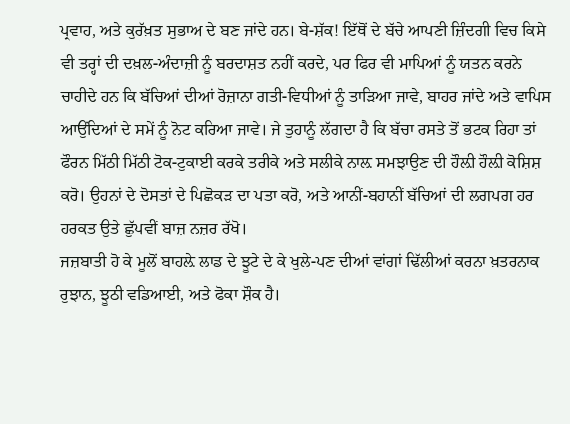ਪ੍ਰਵਾਹ, ਅਤੇ ਕੁਰੱਖ਼ਤ ਸੁਭਾਅ ਦੇ ਬਣ ਜਾਂਦੇ ਹਨ। ਬੇ-ਸ਼ੱਕ! ਇੱਥੋਂ ਦੇ ਬੱਚੇ ਆਪਣੀ ਜ਼ਿੰਦਗੀ ਵਿਚ ਕਿਸੇ ਵੀ ਤਰ੍ਹਾਂ ਦੀ ਦਖ਼ਲ-ਅੰਦਾਜ਼ੀ ਨੂੰ ਬਰਦਾਸ਼ਤ ਨਹੀਂ ਕਰਦੇ, ਪਰ ਫਿਰ ਵੀ ਮਾਪਿਆਂ ਨੂੰ ਯਤਨ ਕਰਨੇ ਚਾਹੀਦੇ ਹਨ ਕਿ ਬੱਚਿਆਂ ਦੀਆਂ ਰੋਜ਼ਾਨਾ ਗਤੀ-ਵਿਧੀਆਂ ਨੂੰ ਤਾੜਿਆ ਜਾਵੇ, ਬਾਹਰ ਜਾਂਦੇ ਅਤੇ ਵਾਪਿਸ ਆਉਂਦਿਆਂ ਦੇ ਸਮੇਂ ਨੂੰ ਨੋਟ ਕਰਿਆ ਜਾਵੇ। ਜੇ ਤੁਹਾਨੂੰ ਲੱਗਦਾ ਹੈ ਕਿ ਬੱਚਾ ਰਸਤੇ ਤੋਂ ਭਟਕ ਰਿਹਾ ਤਾਂ ਫੌਰਨ ਮਿੱਠੀ ਮਿੱਠੀ ਟੋਕ-ਟੁਕਾਈ ਕਰਕੇ ਤਰੀਕੇ ਅਤੇ ਸਲੀਕੇ ਨਾਲ਼ ਸਮਝਾਉਣ ਦੀ ਹੌਲ਼ੀ ਹੌਲ਼ੀ ਕੋਸ਼ਿਸ਼ ਕਰੋ। ਉਹਨਾਂ ਦੇ ਦੋਸਤਾਂ ਦੇ ਪਿਛੋਕੜ ਦਾ ਪਤਾ ਕਰੋ, ਅਤੇ ਆਨੀਂ-ਬਹਾਨੀਂ ਬੱਚਿਆਂ ਦੀ ਲਗਪਗ ਹਰ ਹਰਕਤ ਉਤੇ ਛੁੱਪਵੀਂ ਬਾਜ਼ ਨਜ਼ਰ ਰੱਖੋ।
ਜਜ਼ਬਾਤੀ ਹੋ ਕੇ ਮੂਲੋਂ ਬਾਹਲ਼ੇ ਲਾਡ ਦੇ ਝੂਟੇ ਦੇ ਕੇ ਖੁਲੇ-ਪਣ ਦੀਆਂ ਵਾਂਗਾਂ ਢਿੱਲੀਆਂ ਕਰਨਾ ਖ਼ਤਰਨਾਕ ਰੁਝਾਨ, ਝੂਠੀ ਵਡਿਆਈ, ਅਤੇ ਫੋਕਾ ਸ਼ੌਕ ਹੈ।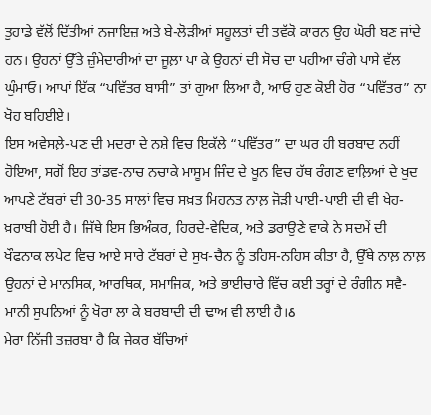ਤੁਹਾਡੇ ਵੱਲੋਂ ਦਿੱਤੀਆਂ ਨਜਾਇਜ਼ ਅਤੇ ਬੇ-ਲੋੜੀਆਂ ਸਹੂਲਤਾਂ ਦੀ ਤਵੱਕੋ ਕਾਰਨ ਉਹ ਘੋਰੀ ਬਣ ਜਾਂਦੇ ਹਨ। ਉਹਨਾਂ ਉੱਤੇ ਜ਼ੁੰਮੇਦਾਰੀਆਂ ਦਾ ਜੂਲ਼ਾ ਪਾ ਕੇ ਉਹਨਾਂ ਦੀ ਸੋਚ ਦਾ ਪਹੀਆ ਚੰਗੇ ਪਾਸੇ ਵੱਲ ਘੁੰਮਾਓ। ਆਪਾਂ ਇੱਕ “ਪਵਿੱਤਰ ਬਾਸੀ” ਤਾਂ ਗੁਆ ਲਿਆ ਹੈ, ਆਓ ਹੁਣ ਕੋਈ ਹੋਰ “ਪਵਿੱਤਰ” ਨਾ ਖੋਹ ਬਹਿਈਏ।
ਇਸ ਅਵੇਸਲ਼ੇ-ਪਣ ਦੀ ਮਦਰਾ ਦੇ ਨਸ਼ੇ ਵਿਚ ਇਕੱਲੇ “ਪਵਿੱਤਰ” ਦਾ ਘਰ ਹੀ ਬਰਬਾਦ ਨਹੀਂ ਹੋਇਆ, ਸਗੋਂ ਇਹ ਤਾਂਡਵ-ਨਾਚ ਨਚਾਕੇ ਮਾਸੂਮ ਜਿੰਦ ਦੇ ਖੂਨ ਵਿਚ ਹੱਥ ਰੰਗਣ ਵਾਲ਼ਿਆਂ ਦੇ ਖੁਦ ਆਪਣੇ ਟੱਬਰਾਂ ਦੀ 30-35 ਸਾਲਾਂ ਵਿਚ ਸਖ਼ਤ ਮਿਹਨਤ ਨਾਲ਼ ਜੋੜੀ ਪਾਈ-ਪਾਈ ਦੀ ਵੀ ਖੇਹ-ਖ਼ਰਾਬੀ ਹੋਈ ਹੈ। ਜਿੱਥੇ ਇਸ ਭਿਅੰਕਰ, ਹਿਰਦੇ-ਵੇਦਿਕ, ਅਤੇ ਡਰਾਉਣੇ ਵਾਕੇ ਨੇ ਸਦਮੇਂ ਦੀ ਖੌਫਨਾਕ ਲਪੇਟ ਵਿਚ ਆਏ ਸਾਰੇ ਟੱਬਰਾਂ ਦੇ ਸੁਖ-ਚੈਨ ਨੂੰ ਤਹਿਸ-ਨਹਿਸ ਕੀਤਾ ਹੈ, ਉੱਥੇ ਨਾਲ਼ ਨਾਲ਼ ਉਹਨਾਂ ਦੇ ਮਾਨਸਿਕ, ਆਰਥਿਕ, ਸਮਾਜਿਕ, ਅਤੇ ਭਾਈਚਾਰੇ ਵਿੱਚ ਕਈ ਤਰ੍ਹਾਂ ਦੇ ਰੰਗੀਨ ਸਵੈ-ਮਾਨੀ ਸੁਪਨਿਆਂ ਨੂੰ ਖੋਰਾ ਲਾ ਕੇ ਬਰਬਾਦੀ ਦੀ ਢਾਅ ਵੀ ਲਾਈ ਹੈ।ઠ
ਮੇਰਾ ਨਿੱਜੀ ਤਜ਼ਰਬਾ ਹੈ ਕਿ ਜੇਕਰ ਬੱਚਿਆਂ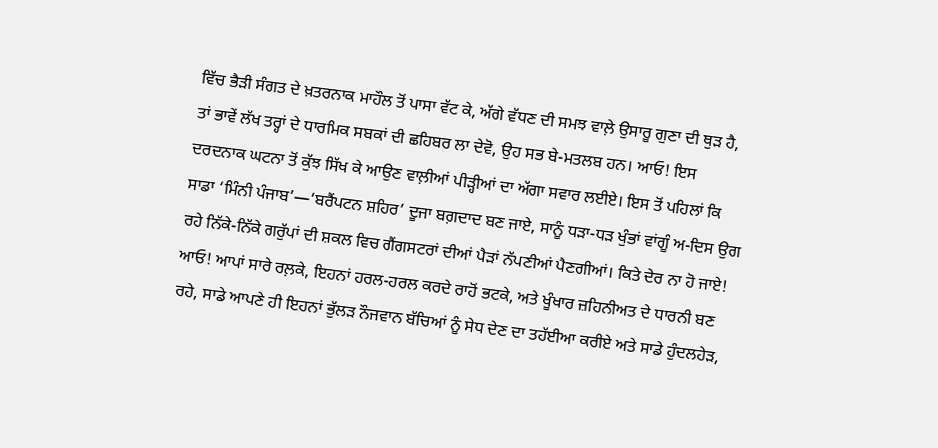ਵਿੱਚ ਭੈੜੀ ਸੰਗਤ ਦੇ ਖ਼ਤਰਨਾਕ ਮਾਹੌਲ ਤੋਂ ਪਾਸਾ ਵੱਟ ਕੇ, ਅੱਗੇ ਵੱਧਣ ਦੀ ਸਮਝ ਵਾਲ਼ੇ ਉਸਾਰੂ ਗੁਣਾ ਦੀ ਥੁੜ ਹੈ, ਤਾਂ ਭਾਵੇਂ ਲੱਖ ਤਰ੍ਹਾਂ ਦੇ ਧਾਰਮਿਕ ਸਬਕਾਂ ਦੀ ਛਹਿਬਰ ਲਾ ਦੇਵੋ, ਉਹ ਸਭ ਬੇ-ਮਤਲਬ ਹਨ। ਆਓ! ਇਸ ਦਰਦਨਾਕ ਘਟਨਾ ਤੋਂ ਕੁੱਝ ਸਿੱਖ ਕੇ ਆਉਣ ਵਾਲ਼ੀਆਂ ਪੀੜ੍ਹੀਆਂ ਦਾ ਅੱਗਾ ਸਵਾਰ ਲਈਏ। ਇਸ ਤੋਂ ਪਹਿਲਾਂ ਕਿ ਸਾਡਾ ‘ਮਿੰਨੀ ਪੰਜਾਬ’—‘ਬਰੈਂਪਟਨ ਸ਼ਹਿਰ’ ਦੂਜਾ ਬਗ਼ਦਾਦ ਬਣ ਜਾਏ, ਸਾਨੂੰ ਧੜਾ-ਧੜ ਖੁੰਭਾਂ ਵਾਂਗੂੰ ਅ-ਦਿਸ ਉਗ ਰਹੇ ਨਿੱਕੇ-ਨਿੱਕੇ ਗਰੁੱਪਾਂ ਦੀ ਸ਼ਕਲ ਵਿਚ ਗੈਂਗਸਟਰਾਂ ਦੀਆਂ ਪੈੜਾਂ ਨੱਪਣੀਆਂ ਪੈਣਗੀਆਂ। ਕਿਤੇ ਦੇਰ ਨਾ ਹੋ ਜਾਏ! ਆਓ! ਆਪਾਂ ਸਾਰੇ ਰਲ਼ਕੇ, ਇਹਨਾਂ ਹਰਲ-ਹਰਲ ਕਰਦੇ ਰਾਹੋਂ ਭਟਕੇ, ਅਤੇ ਖੂੰਖਾਰ ਜ਼ਹਿਨੀਅਤ ਦੇ ਧਾਰਨੀ ਬਣ ਰਹੇ, ਸਾਡੇ ਆਪਣੇ ਹੀ ਇਹਨਾਂ ਭੁੱਲੜ ਨੌਜਵਾਨ ਬੱਚਿਆਂ ਨੂੰ ਸੇਧ ਦੇਣ ਦਾ ਤਹੱਈਆ ਕਰੀਏ ਅਤੇ ਸਾਡੇ ਹੁੰਦਲਹੇੜ,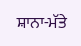ਸ਼ਾਨਾ-ਮੱਤੇ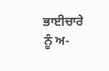ਭਾਈਚਾਰੇ ਨੂੰ ਅ-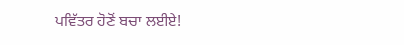ਪਵਿੱਤਰ ਹੋਣੋਂ ਬਚਾ ਲਈਏ!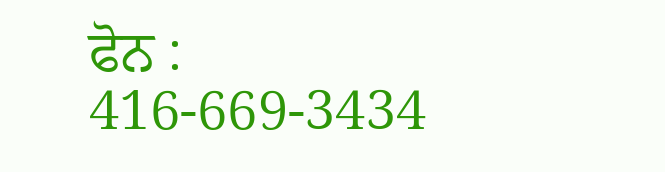ਫੋਨ : 416-669-3434